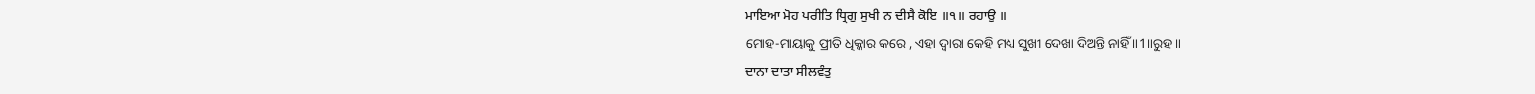ਮਾਇਆ ਮੋਹ ਪਰੀਤਿ ਧ੍ਰਿਗੁ ਸੁਖੀ ਨ ਦੀਸੈ ਕੋਇ ॥੧॥ ਰਹਾਉ ॥
ମୋହ-ମାୟାକୁ ପ୍ରୀତି ଧିକ୍କାର କରେ , ଏହା ଦ୍ଵାରା କେହି ମଧ୍ୟ ସୁଖୀ ଦେଖା ଦିଅନ୍ତି ନାହିଁ ॥1॥ରୁହ॥
ਦਾਨਾ ਦਾਤਾ ਸੀਲਵੰਤੁ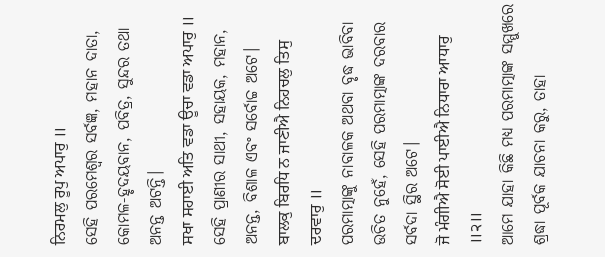ਨਿਰਮਲੁ ਰੂਪੁ ਅਪਾਰੁ ॥
ସେହି ପରମେଶ୍ଵର ସର୍ବଜ୍ଞ, ମହାନ ଦାତା, କୋମଳ-ହୃଦୟବାନ, ପବିତ୍ର, ସୁନ୍ଦର ତଥା ଅନନ୍ତ ଅଟନ୍ତି।
ਸਖਾ ਸਹਾਈ ਅਤਿ ਵਡਾ ਊਚਾ ਵਡਾ ਅਪਾਰੁ ॥
ସେହି ପ୍ରାଣୀର ସାଥୀ, ସହାୟକ, ମହାନ, ଅନନ୍ତ, ବିଶାଳ ଏବଂ ସର୍ବୋଚ୍ଚ ଅଟେ।
ਬਾਲਕੁ ਬਿਰਧਿ ਨ ਜਾਣੀਐ ਨਿਹਚਲੁ ਤਿਸੁ ਦਰਵਾਰੁ ॥
ପରମାତ୍ମାଙ୍କୁ ନାବାଳକ ଅଥବା ବୃଦ୍ଧ ଭାବିବା ଉଚିତ ନୁହେଁ, ସେହି ପରମାତ୍ମାଙ୍କ ଦରବାର ସର୍ବଦା ସ୍ଥିର ଅଟେ।
ਜੋ ਮੰਗੀਐ ਸੋਈ ਪਾਈਐ ਨਿਧਾਰਾ ਆਧਾਰੁ ॥੨॥
ଆମେ ଯାହା କିଛି ମଧ୍ୟ ପରମାତ୍ମାଙ୍କ ସମ୍ମୁଖରେ ଶ୍ରଦ୍ଧା ପୂର୍ବକ ଯାଚନା କରୁ, ତାହା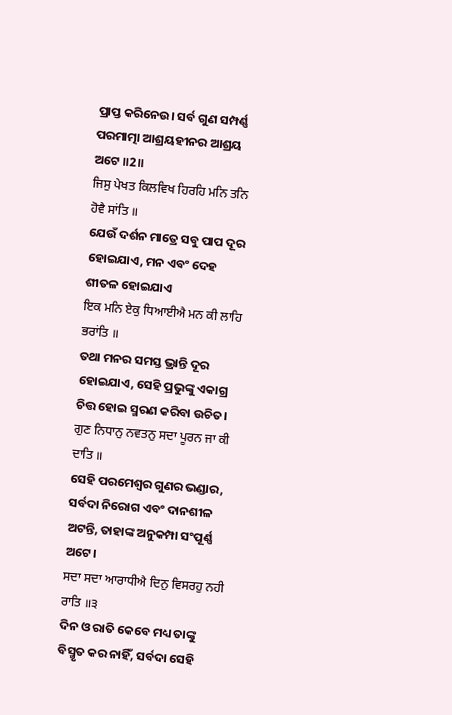ପ୍ରାପ୍ତ କରିନେଉ। ସର୍ବ ଗୁଣ ସମ୍ପର୍ଣ୍ଣ ପରମାତ୍ମା ଆଶ୍ରୟହୀନର ଆଶ୍ରୟ ଅଟେ ॥2॥
ਜਿਸੁ ਪੇਖਤ ਕਿਲਵਿਖ ਹਿਰਹਿ ਮਨਿ ਤਨਿ ਹੋਵੈ ਸਾਂਤਿ ॥
ଯେଉଁ ଦର୍ଶନ ମାତ୍ରେ ସବୁ ପାପ ଦୂର ହୋଇଯାଏ, ମନ ଏବଂ ଦେହ ଶୀତଳ ହୋଇଯାଏ
ਇਕ ਮਨਿ ਏਕੁ ਧਿਆਈਐ ਮਨ ਕੀ ਲਾਹਿ ਭਰਾਂਤਿ ॥
ତଥା ମନର ସମସ୍ତ ଭ୍ରାନ୍ତି ଦୂର ହୋଇଯାଏ, ସେହି ପ୍ରଭୁଙ୍କୁ ଏକାଗ୍ର ଚିତ୍ତ ହୋଇ ସ୍ମରଣ କରିବା ଉଚିତ।
ਗੁਣ ਨਿਧਾਨੁ ਨਵਤਨੁ ਸਦਾ ਪੂਰਨ ਜਾ ਕੀ ਦਾਤਿ ॥
ସେହି ପରମେଶ୍ଵର ଗୁଣର ଭଣ୍ଡାର, ସର୍ବଦା ନିରୋଗ ଏବଂ ଦାନଶୀଳ ଅଟନ୍ତି, ତାହାଙ୍କ ଅନୁକମ୍ପା ସଂପୂର୍ଣ୍ଣ ଅଟେ।
ਸਦਾ ਸਦਾ ਆਰਾਧੀਐ ਦਿਨੁ ਵਿਸਰਹੁ ਨਹੀ ਰਾਤਿ ॥੩
ଦିନ ଓ ରାତି କେବେ ମଧ୍ୟ ତାଙ୍କୁ ବିସ୍ମୃତ କର ନାହିଁ, ସର୍ବଦା ସେହି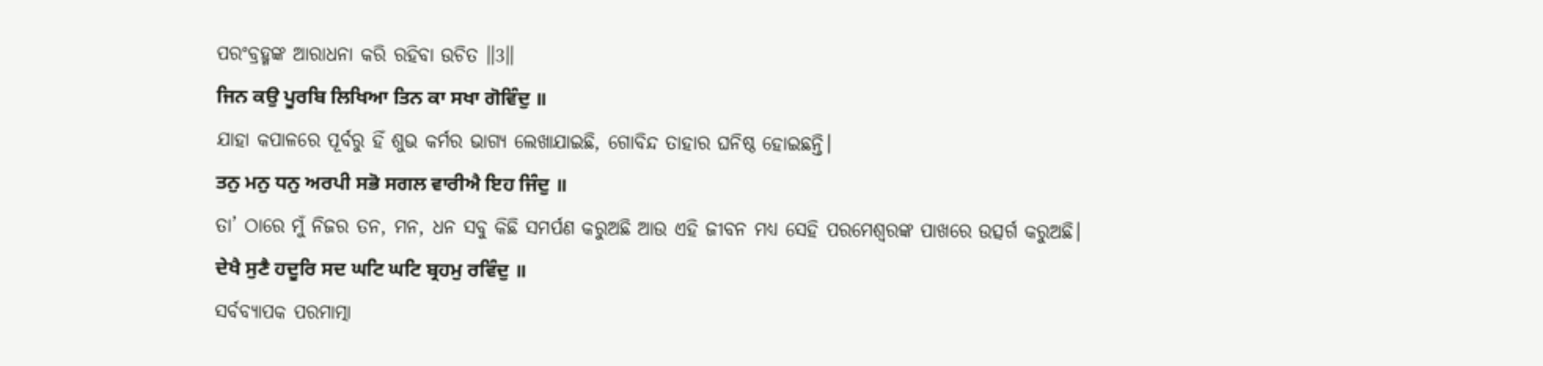ପରଂବ୍ରହ୍ମଙ୍କ ଆରାଧନା କରି ରହିବା ଉଚିତ ॥3॥
ਜਿਨ ਕਉ ਪੂਰਬਿ ਲਿਖਿਆ ਤਿਨ ਕਾ ਸਖਾ ਗੋਵਿੰਦੁ ॥
ଯାହା କପାଳରେ ପୂର୍ବରୁ ହିଁ ଶୁଭ କର୍ମର ଭାଗ୍ୟ ଲେଖାଯାଇଛି, ଗୋବିନ୍ଦ ତାହାର ଘନିଷ୍ଠ ହୋଇଛନ୍ତି।
ਤਨੁ ਮਨੁ ਧਨੁ ਅਰਪੀ ਸਭੋ ਸਗਲ ਵਾਰੀਐ ਇਹ ਜਿੰਦੁ ॥
ତା’ ଠାରେ ମୁଁ ନିଜର ତନ, ମନ, ଧନ ସବୁ କିଛି ସମର୍ପଣ କରୁଅଛି ଆଉ ଏହି ଜୀବନ ମଧ୍ୟ ସେହି ପରମେଶ୍ଵରଙ୍କ ପାଖରେ ଉତ୍ସର୍ଗ କରୁଅଛି।
ਦੇਖੈ ਸੁਣੈ ਹਦੂਰਿ ਸਦ ਘਟਿ ਘਟਿ ਬ੍ਰਹਮੁ ਰਵਿੰਦੁ ॥
ସର୍ବବ୍ୟାପକ ପରମାତ୍ମା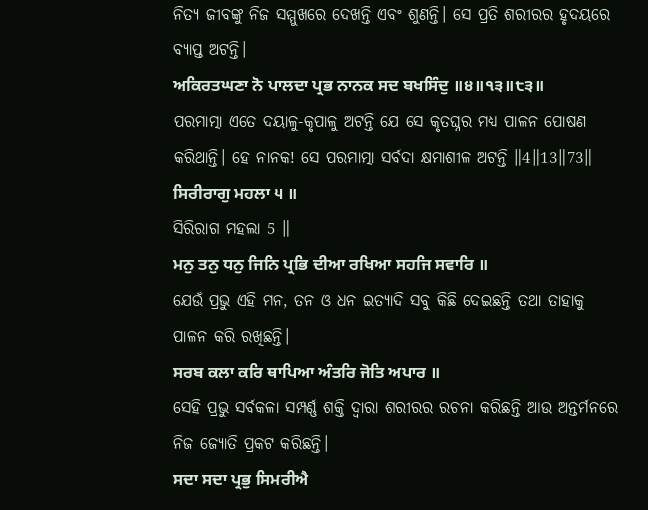ନିତ୍ୟ ଜୀବଙ୍କୁ ନିଜ ସମ୍ମୁଖରେ ଦେଖନ୍ତି ଏବଂ ଶୁଣନ୍ତି। ସେ ପ୍ରତି ଶରୀରର ହୃଦୟରେ ବ୍ୟାପ୍ତ ଅଟନ୍ତି।
ਅਕਿਰਤਘਣਾ ਨੋ ਪਾਲਦਾ ਪ੍ਰਭ ਨਾਨਕ ਸਦ ਬਖਸਿੰਦੁ ॥੪॥੧੩॥੮੩॥
ପରମାତ୍ମା ଏତେ ଦୟାଳୁ-କୃପାଳୁ ଅଟନ୍ତି ଯେ ସେ କୃତଘ୍ନର ମଧ୍ୟ ପାଳନ ପୋଷଣ କରିଥାନ୍ତି। ହେ ନାନକ! ସେ ପରମାତ୍ମା ସର୍ବଦା କ୍ଷମାଶୀଳ ଅଟନ୍ତି ॥4॥13॥73॥
ਸਿਰੀਰਾਗੁ ਮਹਲਾ ੫ ॥
ସିରିରାଗ ମହଲା 5 ॥
ਮਨੁ ਤਨੁ ਧਨੁ ਜਿਨਿ ਪ੍ਰਭਿ ਦੀਆ ਰਖਿਆ ਸਹਜਿ ਸਵਾਰਿ ॥
ଯେଉଁ ପ୍ରଭୁ ଏହି ମନ, ତନ ଓ ଧନ ଇତ୍ୟାଦି ସବୁ କିଛି ଦେଇଛନ୍ତି ତଥା ତାହାକୁ ପାଳନ କରି ରଖିଛନ୍ତି।
ਸਰਬ ਕਲਾ ਕਰਿ ਥਾਪਿਆ ਅੰਤਰਿ ਜੋਤਿ ਅਪਾਰ ॥
ସେହି ପ୍ରଭୁ ସର୍ବକଳା ସମ୍ପର୍ଣ୍ଣ ଶକ୍ତି ଦ୍ଵାରା ଶରୀରର ରଚନା କରିଛନ୍ତି ଆଉ ଅନ୍ତର୍ମନରେ ନିଜ ଜ୍ୟୋତି ପ୍ରକଟ କରିଛନ୍ତି।
ਸਦਾ ਸਦਾ ਪ੍ਰਭੁ ਸਿਮਰੀਐ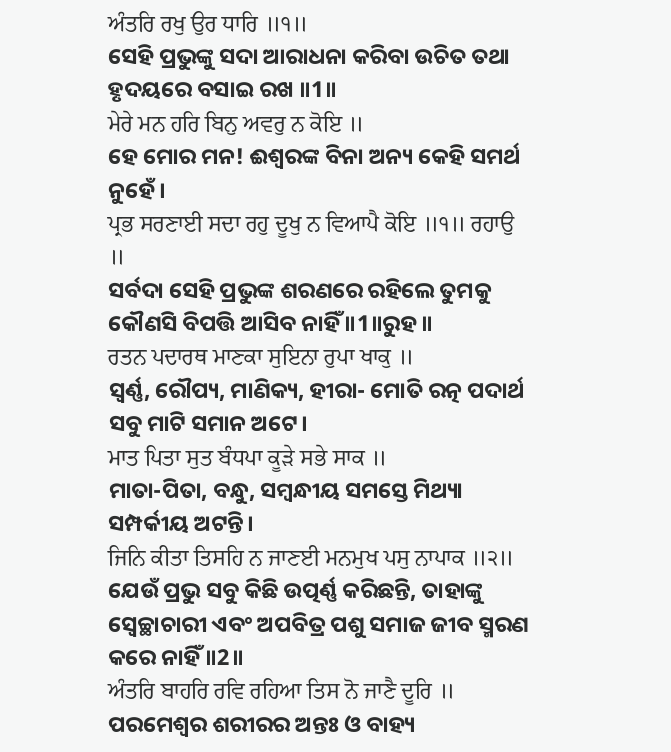ਅੰਤਰਿ ਰਖੁ ਉਰ ਧਾਰਿ ॥੧॥
ସେହି ପ୍ରଭୁଙ୍କୁ ସଦା ଆରାଧନା କରିବା ଉଚିତ ତଥା ହୃଦୟରେ ବସାଇ ରଖ ॥1॥
ਮੇਰੇ ਮਨ ਹਰਿ ਬਿਨੁ ਅਵਰੁ ਨ ਕੋਇ ॥
ହେ ମୋର ମନ! ଈଶ୍ଵରଙ୍କ ବିନା ଅନ୍ୟ କେହି ସମର୍ଥ ନୁହେଁ।
ਪ੍ਰਭ ਸਰਣਾਈ ਸਦਾ ਰਹੁ ਦੂਖੁ ਨ ਵਿਆਪੈ ਕੋਇ ॥੧॥ ਰਹਾਉ ॥
ସର୍ବଦା ସେହି ପ୍ରଭୁଙ୍କ ଶରଣରେ ରହିଲେ ତୁମକୁ କୌଣସି ବିପତ୍ତି ଆସିବ ନାହିଁ ॥1॥ରୁହ॥
ਰਤਨ ਪਦਾਰਥ ਮਾਣਕਾ ਸੁਇਨਾ ਰੁਪਾ ਖਾਕੁ ॥
ସ୍ଵର୍ଣ୍ଣ, ରୌପ୍ୟ, ମାଣିକ୍ୟ, ହୀରା- ମୋତି ରତ୍ନ ପଦାର୍ଥ ସବୁ ମାଟି ସମାନ ଅଟେ।
ਮਾਤ ਪਿਤਾ ਸੁਤ ਬੰਧਪਾ ਕੂੜੇ ਸਭੇ ਸਾਕ ॥
ମାତା-ପିତା, ବନ୍ଧୁ, ସମ୍ବନ୍ଧୀୟ ସମସ୍ତେ ମିଥ୍ୟା ସମ୍ପର୍କୀୟ ଅଟନ୍ତି।
ਜਿਨਿ ਕੀਤਾ ਤਿਸਹਿ ਨ ਜਾਣਈ ਮਨਮੁਖ ਪਸੁ ਨਾਪਾਕ ॥੨॥
ଯେଉଁ ପ୍ରଭୁ ସବୁ କିଛି ଉତ୍ପର୍ଣ୍ଣ କରିଛନ୍ତି, ତାହାଙ୍କୁ ସ୍ଵେଚ୍ଛାଚାରୀ ଏବଂ ଅପବିତ୍ର ପଶୁ ସମାଜ ଜୀବ ସ୍ମରଣ କରେ ନାହିଁ ॥2॥
ਅੰਤਰਿ ਬਾਹਰਿ ਰਵਿ ਰਹਿਆ ਤਿਸ ਨੋ ਜਾਣੈ ਦੂਰਿ ॥
ପରମେଶ୍ଵର ଶରୀରର ଅନ୍ତଃ ଓ ବାହ୍ୟ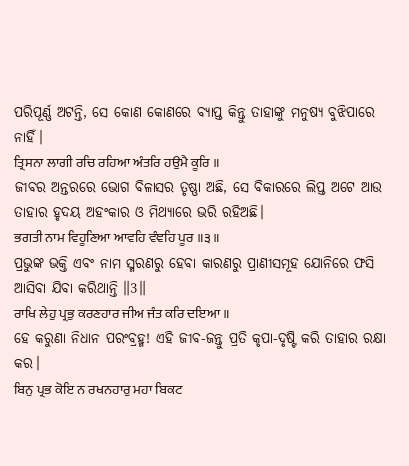ପରିପୂର୍ଣ୍ଣ ଅଟନ୍ତି, ସେ କୋଣ କୋଣରେ ବ୍ୟାପ୍ତ କିନ୍ତୁ ତାହାଙ୍କୁ ମନୁଷ୍ୟ ବୁଝିପାରେ ନାହିଁ।
ਤ੍ਰਿਸਨਾ ਲਾਗੀ ਰਚਿ ਰਹਿਆ ਅੰਤਰਿ ਹਉਮੈ ਕੂਰਿ ॥
ଜୀବର ଅନ୍ତରରେ ଭୋଗ ବିଳାସର ତୃଷ୍ଣା ଅଛି, ସେ ବିକାରରେ ଲିପ୍ତ ଅଟେ ଆଉ ତାହାର ହୃଦୟ ଅହଂକାର ଓ ମିଥ୍ୟାରେ ଭରି ରହିଅଛି।
ਭਗਤੀ ਨਾਮ ਵਿਹੂਣਿਆ ਆਵਹਿ ਵੰਞਹਿ ਪੂਰ ॥੩॥
ପ୍ରଭୁଙ୍କ ଭକ୍ତି ଏବଂ ନାମ ସ୍ମରଣରୁ ହେବା କାରଣରୁ ପ୍ରାଣୀସମୂହ ଯୋନିରେ ଫସି ଆସିବା ଯିବା କରିଥାନ୍ତି ॥3॥
ਰਾਖਿ ਲੇਹੁ ਪ੍ਰਭੁ ਕਰਣਹਾਰ ਜੀਅ ਜੰਤ ਕਰਿ ਦਇਆ ॥
ହେ କରୁଣା ନିଧାନ ପରଂବ୍ରହ୍ମ! ଏହି ଜୀବ-ଜନ୍ତୁ ପ୍ରତି କୃପା-ଦୃଷ୍ଟି କରି ତାହାର ରକ୍ଷା କର।
ਬਿਨੁ ਪ੍ਰਭ ਕੋਇ ਨ ਰਖਨਹਾਰੁ ਮਹਾ ਬਿਕਟ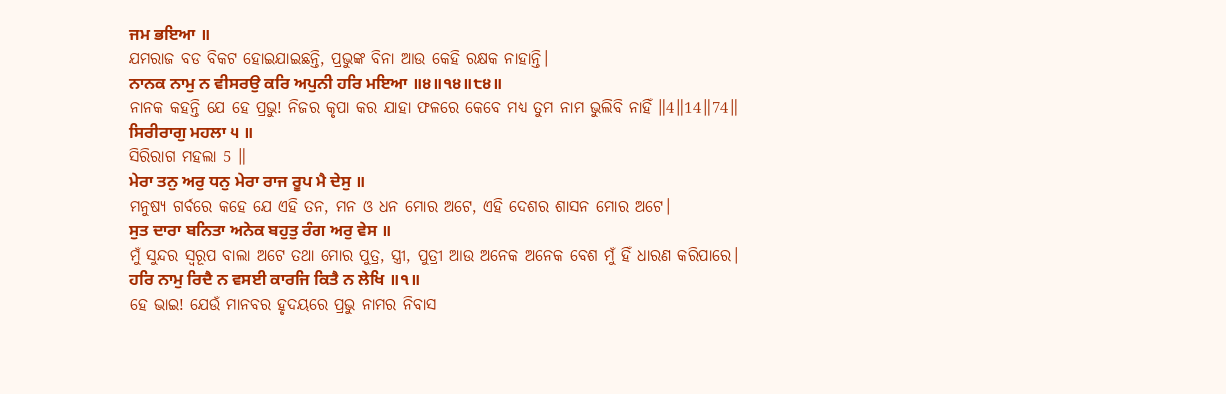ਜਮ ਭਇਆ ॥
ଯମରାଜ ବଡ ବିକଟ ହୋଇଯାଇଛନ୍ତି, ପ୍ରଭୁଙ୍କ ବିନା ଆଉ କେହି ରକ୍ଷକ ନାହାନ୍ତି।
ਨਾਨਕ ਨਾਮੁ ਨ ਵੀਸਰਉ ਕਰਿ ਅਪੁਨੀ ਹਰਿ ਮਇਆ ॥੪॥੧੪॥੮੪॥
ନାନକ କହନ୍ତି ଯେ ହେ ପ୍ରଭୁ! ନିଜର କୃପା କର ଯାହା ଫଳରେ କେବେ ମଧ୍ୟ ତୁମ ନାମ ଭୁଲିବି ନାହିଁ ॥4॥14॥74॥
ਸਿਰੀਰਾਗੁ ਮਹਲਾ ੫ ॥
ସିରିରାଗ ମହଲା 5 ॥
ਮੇਰਾ ਤਨੁ ਅਰੁ ਧਨੁ ਮੇਰਾ ਰਾਜ ਰੂਪ ਮੈ ਦੇਸੁ ॥
ମନୁଷ୍ୟ ଗର୍ବରେ କହେ ଯେ ଏହି ତନ, ମନ ଓ ଧନ ମୋର ଅଟେ, ଏହି ଦେଶର ଶାସନ ମୋର ଅଟେ।
ਸੁਤ ਦਾਰਾ ਬਨਿਤਾ ਅਨੇਕ ਬਹੁਤੁ ਰੰਗ ਅਰੁ ਵੇਸ ॥
ମୁଁ ସୁନ୍ଦର ସ୍ୱରୂପ ବାଲା ଅଟେ ତଥା ମୋର ପୁତ୍ର, ସ୍ତ୍ରୀ, ପୁତ୍ରୀ ଆଉ ଅନେକ ଅନେକ ବେଶ ମୁଁ ହିଁ ଧାରଣ କରିପାରେ।
ਹਰਿ ਨਾਮੁ ਰਿਦੈ ਨ ਵਸਈ ਕਾਰਜਿ ਕਿਤੈ ਨ ਲੇਖਿ ॥੧॥
ହେ ଭାଇ! ଯେଉଁ ମାନବର ହୃଦୟରେ ପ୍ରଭୁ ନାମର ନିବାସ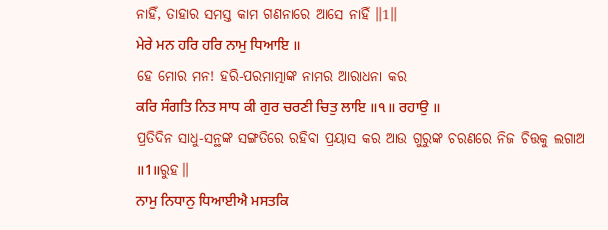ନାହିଁ, ତାହାର ସମସ୍ତ କାମ ଗଣନାରେ ଆସେ ନାହିଁ ॥1॥
ਮੇਰੇ ਮਨ ਹਰਿ ਹਰਿ ਨਾਮੁ ਧਿਆਇ ॥
ହେ ମୋର ମନ! ହରି-ପରମାତ୍ମାଙ୍କ ନାମର ଆରାଧନା କର
ਕਰਿ ਸੰਗਤਿ ਨਿਤ ਸਾਧ ਕੀ ਗੁਰ ਚਰਣੀ ਚਿਤੁ ਲਾਇ ॥੧॥ ਰਹਾਉ ॥
ପ୍ରତିଦିନ ସାଧୁ-ସନ୍ଥଙ୍କ ସଙ୍ଗତିରେ ରହିବା ପ୍ରୟାସ କର ଆଉ ଗୁରୁଙ୍କ ଚରଣରେ ନିଜ ଚିତ୍ତକୁ ଲଗାଅ ॥1॥ରୁହ॥
ਨਾਮੁ ਨਿਧਾਨੁ ਧਿਆਈਐ ਮਸਤਕਿ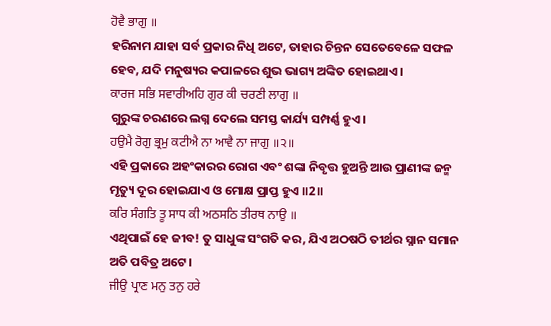ਹੋਵੈ ਭਾਗੁ ॥
ହରିନାମ ଯାହା ସର୍ବ ପ୍ରକାର ନିଧି ଅଟେ, ତାହାର ଚିନ୍ତନ ସେତେବେଳେ ସଫଳ ହେବ, ଯଦି ମନୁଷ୍ୟର କପାଳରେ ଶୁଭ ଭାଗ୍ୟ ଅଙ୍କିତ ହୋଇଥାଏ।
ਕਾਰਜ ਸਭਿ ਸਵਾਰੀਅਹਿ ਗੁਰ ਕੀ ਚਰਣੀ ਲਾਗੁ ॥
ଗୁରୁଙ୍କ ଚରଣରେ ଲଗ୍ନ ଦେଲେ ସମସ୍ତ କାର୍ଯ୍ୟ ସମ୍ପର୍ଣ୍ଣ ହୁଏ।
ਹਉਮੈ ਰੋਗੁ ਭ੍ਰਮੁ ਕਟੀਐ ਨਾ ਆਵੈ ਨਾ ਜਾਗੁ ॥੨॥
ଏହି ପ୍ରକାରେ ଅହଂକାରର ରୋଗ ଏବଂ ଶଙ୍କା ନିବୃତ୍ତ ହୁଅନ୍ତି ଆଉ ପ୍ରାଣୀଙ୍କ ଜନ୍ମ ମୃତ୍ୟୁ ଦୂର ହୋଇଯାଏ ଓ ମୋକ୍ଷ ପ୍ରାପ୍ତ ହୁଏ ॥2॥
ਕਰਿ ਸੰਗਤਿ ਤੂ ਸਾਧ ਕੀ ਅਠਸਠਿ ਤੀਰਥ ਨਾਉ ॥
ଏଥିପାଇଁ ହେ ଜୀବ! ତୁ ସାଧୁଙ୍କ ସଂଗତି କର, ଯିଏ ଅଠଷଠି ତୀର୍ଥର ସ୍ନାନ ସମାନ ଅତି ପବିତ୍ର ଅଟେ।
ਜੀਉ ਪ੍ਰਾਣ ਮਨੁ ਤਨੁ ਹਰੇ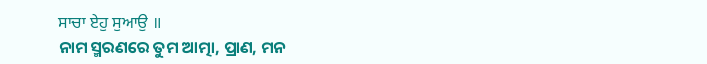ਸਾਚਾ ਏਹੁ ਸੁਆਉ ॥
ନାମ ସ୍ମରଣରେ ତୁମ ଆତ୍ମା, ପ୍ରାଣ, ମନ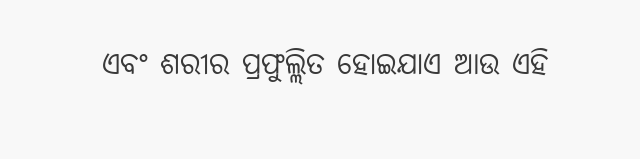ଏବଂ ଶରୀର ପ୍ରଫୁଲ୍ଲିତ ହୋଇଯାଏ ଆଉ ଏହି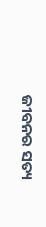ଜୀବନର ସତ୍ୟ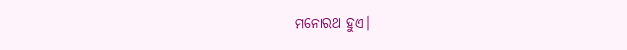ମନୋରଥ ହୁଏ।